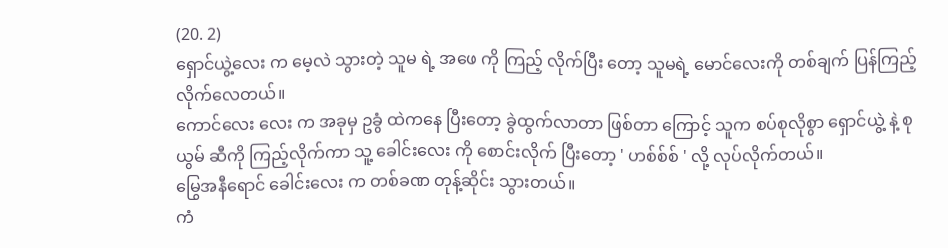(20. 2)
ရှောင်ယွဲ့လေး က မေ့လဲ သွားတဲ့ သူမ ရဲ့ အဖေ ကို ကြည့် လိုက်ပြီး တော့ သူမရဲ့ မောင်လေးကို တစ်ချက် ပြန်ကြည့် လိုက်လေတယ်။
ကောင်လေး လေး က အခုမှ ဥခွံ ထဲကနေ ပြီးတော့ ခွဲထွက်လာတာ ဖြစ်တာ ကြောင့် သူက စပ်စုလိုစွာ ရှောင်ယွဲ့ နဲ့ စုယွမ် ဆီကို ကြည့်လိုက်ကာ သူ့ ခေါင်းလေး ကို စောင်းလိုက် ပြီးတော့ ' ဟစ်စ်စ် ' လို့ လုပ်လိုက်တယ်။
မြွေအနီရောင် ခေါင်းလေး က တစ်ခဏ တုန့်ဆိုင်း သွားတယ်။
ကံ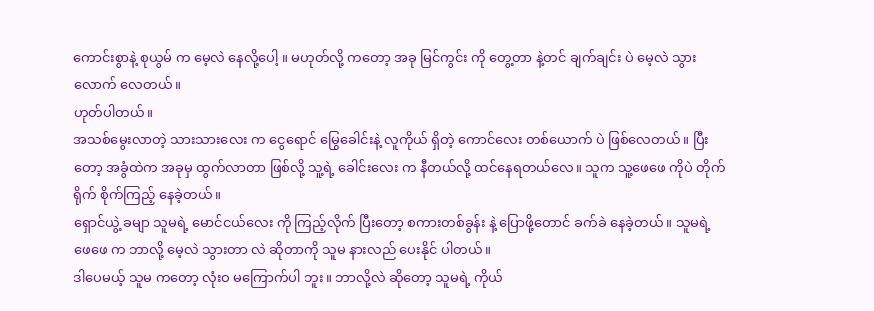ကောင်းစွာနဲ့ စုယွမ် က မေ့လဲ နေလို့ပေါ့ ။ မဟုတ်လို့ ကတော့ အခု မြင်ကွင်း ကို တွေ့တာ နဲ့တင် ချက်ချင်း ပဲ မေ့လဲ သွားလောက် လေတယ်။
ဟုတ်ပါတယ်။
အသစ်မွေးလာတဲ့ သားသားလေး က ငွေရောင် မြွေခေါင်းနဲ့ လူကိုယ် ရှိတဲ့ ကောင်လေး တစ်ယောက် ပဲ ဖြစ်လေတယ်။ ပြီးတော့ အခွံထဲက အခုမှ ထွက်လာတာ ဖြစ်လို့ သူ့ရဲ့ ခေါင်းလေး က နီတယ်လို့ ထင်နေရတယ်လေ။ သူက သူ့ဖေဖေ ကိုပဲ တိုက်ရိုက် စိုက်ကြည့် နေခဲ့တယ်။
ရှောင်ယွဲ့ ခမျာ သူမရဲ့ မောင်ငယ်လေး ကို ကြည့်လိုက် ပြီးတော့ စကားတစ်ခွန်း နဲ့ ပြောဖို့တောင် ခက်ခဲ နေခဲ့တယ်။ သူမရဲ့ ဖေဖေ က ဘာလို့ မေ့လဲ သွားတာ လဲ ဆိုတာကို သူမ နားလည် ပေးနိုင် ပါတယ်။
ဒါပေမယ့် သူမ ကတော့ လုံးဝ မကြောက်ပါ ဘူး။ ဘာလို့လဲ ဆိုတော့ သူမရဲ့ ကိုယ်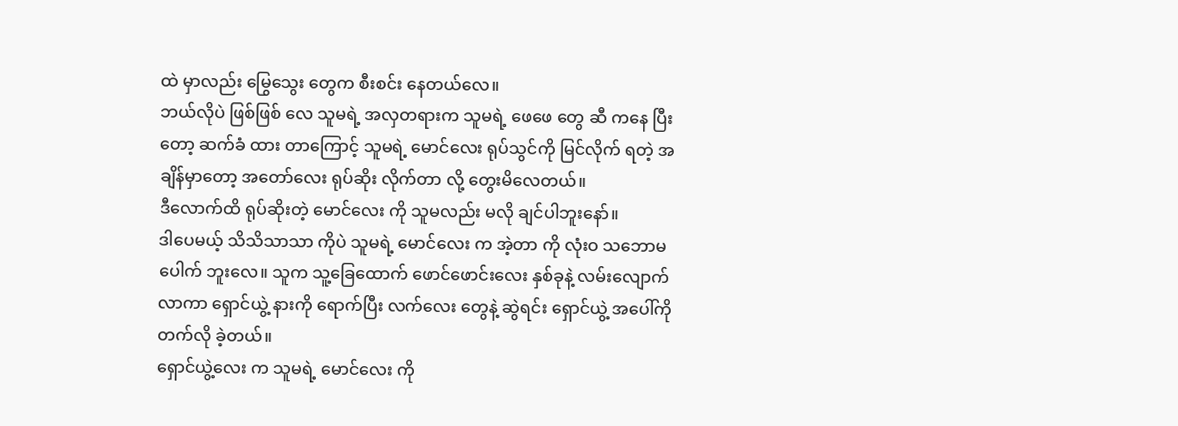ထဲ မှာလည်း မြွေသွေး တွေက စီးစင်း နေတယ်လေ။
ဘယ်လိုပဲ ဖြစ်ဖြစ် လေ သူမရဲ့ အလှတရားက သူမရဲ့ ဖေဖေ တွေ ဆီ ကနေ ပြီးတော့ ဆက်ခံ ထား တာကြောင့် သူမရဲ့ မောင်လေး ရုပ်သွင်ကို မြင်လိုက် ရတဲ့ အချိန်မှာတော့ အတော်လေး ရုပ်ဆိုး လိုက်တာ လို့ တွေးမိလေတယ်။
ဒီလောက်ထိ ရုပ်ဆိုးတဲ့ မောင်လေး ကို သူမလည်း မလို ချင်ပါဘူးနော်။
ဒါပေမယ့် သိသိသာသာ ကိုပဲ သူမရဲ့ မောင်လေး က အဲ့တာ ကို လုံးဝ သဘောမပေါက် ဘူးလေ။ သူက သူ့ခြေထောက် ဖောင်ဖောင်းလေး နှစ်ခုနဲ့ လမ်းလျောက်လာကာ ရှောင်ယွဲ့ နားကို ရောက်ပြီး လက်လေး တွေနဲ့ ဆွဲရင်း ရှောင်ယွဲ့ အပေါ်ကို တက်လို ခဲ့တယ်။
ရှောင်ယွဲ့လေး က သူမရဲ့ မောင်လေး ကို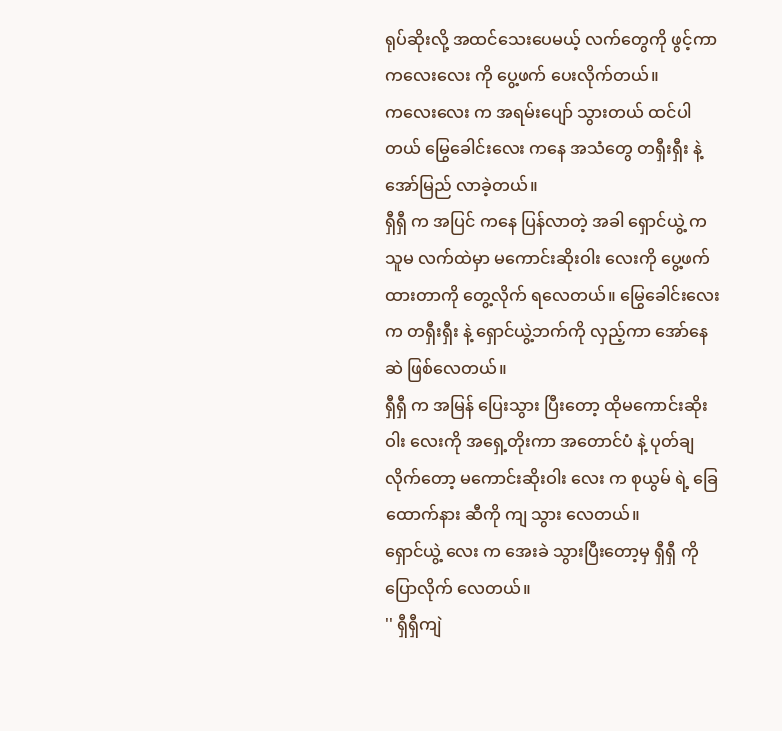ရုပ်ဆိုးလို့ အထင်သေးပေမယ့် လက်တွေကို ဖွင့်ကာ ကလေးလေး ကို ပွေ့ဖက် ပေးလိုက်တယ်။
ကလေးလေး က အရမ်းပျော် သွားတယ် ထင်ပါတယ် မြွေခေါင်းလေး ကနေ အသံတွေ တရှီးရှီး နဲ့ အော်မြည် လာခဲ့တယ်။
ရှီရှီ က အပြင် ကနေ ပြန်လာတဲ့ အခါ ရှောင်ယွဲ့ က သူမ လက်ထဲမှာ မကောင်းဆိုးဝါး လေးကို ပွေ့ဖက် ထားတာကို တွေ့လိုက် ရလေတယ်။ မြွေခေါင်းလေး က တရှီးရှီး နဲ့ ရှောင်ယွဲ့ဘက်ကို လှည့်ကာ အော်နေဆဲ ဖြစ်လေတယ်။
ရှီရှီ က အမြန် ပြေးသွား ပြီးတော့ ထိုမကောင်းဆိုးဝါး လေးကို အရှေ့တိုးကာ အတောင်ပံ နဲ့ ပုတ်ချ လိုက်တော့ မကောင်းဆိုးဝါး လေး က စုယွမ် ရဲ့ ခြေထောက်နား ဆီကို ကျ သွား လေတယ်။
ရှောင်ယွဲ့ လေး က အေးခဲ သွားပြီးတော့မှ ရှီရှီ ကို ပြောလိုက် လေတယ်။
'' ရှီရှီကျဲ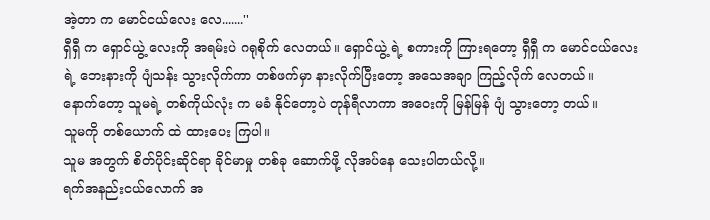အဲ့တာ က မောင်ငယ်လေး လေ.......''
ရှီရှီ က ရှောင်ယွဲ့ လေးကို အရမ်းပဲ ဂရုစိုက် လေတယ်။ ရှောင်ယွဲ့ ရဲ့ စကားကို ကြားရတော့ ရှီရှီ က မောင်ငယ်လေး ရဲ့ ဘေးနားကို ပျံသန်း သွားလိုက်ကာ တစ်ဖက်မှာ နားလိုက်ပြီးတော့ အသေအချာ ကြည့်လိုက် လေတယ်။
နောက်တော့ သူမရဲ့ တစ်ကိုယ်လုံး က မခံ နိုင်တော့ပဲ တုန်ရီလာကာ အဝေးကို မြန်မြန် ပျံ သွားတော့ တယ်။
သူမကို တစ်ယောက် ထဲ ထားပေး ကြပါ။
သူမ အတွက် စိတ်ပိုင်းဆိုင်ရာ ခိုင်မာမှု တစ်ခု ဆောက်ဖို့ လိုအပ်နေ သေးပါတယ်လို့။
ရက်အနည်းငယ်လောက် အ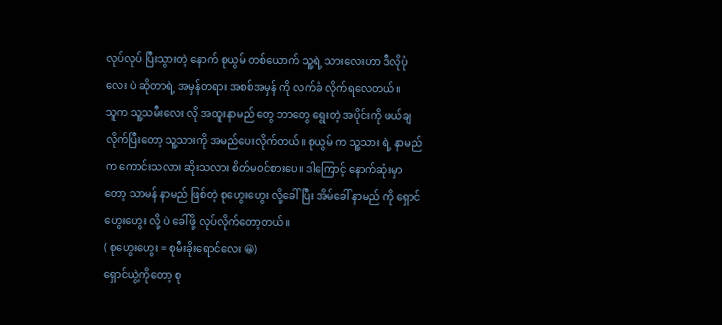လုပ်လုပ် ပြီးသွားတဲ့ နောက် စုယွမ် တစ်ယောက် သူ့ရဲ့ သားလေးဟာ ဒီလိုပုံလေး ပဲ ဆိုတာရဲ့ အမှန်တရား အစစ်အမှန် ကို လက်ခံ လိုက်ရလေတယ်။
သူက သူ့သမီးလေး လို အထူးနာမည် တွေ ဘာတွေ ရွေးတဲ့ အပိုင်းကို ဖယ်ချ လိုက်ပြီးတော့ သူ့သားကို အမည်ပေးလိုက်တယ်။ စုယွမ် က သူ့သား ရဲ့ နာမည် က ကောင်းသလား ဆိုးသလား စိတ်မဝင်စားပေ။ ဒါကြောင့် နောက်ဆုံးမှာတော့ သာမန် နာမည် ဖြစ်တဲ့ စုဟွေးဟွေး လို့ခေါ်ပြီး အိမ်ခေါ် နာမည် ကို ရှောင်ဟွေးဟွေး လို့ ပဲ ခေါ်ဖို့ လုပ်လိုက်တော့တယ်။
( စုဟွေးဟွေး = စုမီးခိုးရောင်လေး 😀)
ရှောင်ယွဲ့ကိုတော့ စု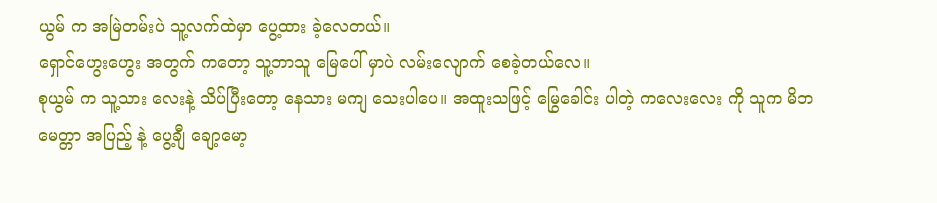ယွမ် က အမြဲတမ်းပဲ သူ့လက်ထဲမှာ ပွေ့ထား ခဲ့လေတယ်။
ရှောင်ဟွေးဟွေး အတွက် ကတော့ သူ့ဘာသူ မြေပေါ် မှာပဲ လမ်းလျောက် စေခဲ့တယ်လေ။
စုယွမ် က သူ့သား လေးနဲ့ သိပ်ပြီးတော့ နေသား မကျ သေးပါပေ။ အထူးသဖြင့် မြွေခေါင်း ပါတဲ့ ကလေးလေး ကို သူက မိဘ မေတ္တာ အပြည့် နဲ့ ပွေ့ချီ ချော့မော့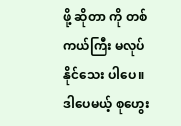ဖို့ ဆိုတာ ကို တစ်ကယ်ကြီး မလုပ် နိုင်သေး ပါပေ။
ဒါပေမယ့် စုဟွေး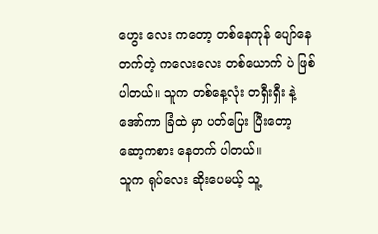ဟွေး လေး ကတော့ တစ်နေကုန် ပျော်နေ တက်တဲ့ ကလေးလေး တစ်ယောက် ပဲ ဖြစ်ပါတယ်။ သူက တစ်နေ့လုံး တရှီးရှီး နဲ့ အော်ကာ ခြံထဲ မှာ ပတ်ပြေး ပြီးတော့ ဆော့ကစား နေတက် ပါတယ်။
သူက ရုပ်လေး ဆိုးပေမယ့် သူ့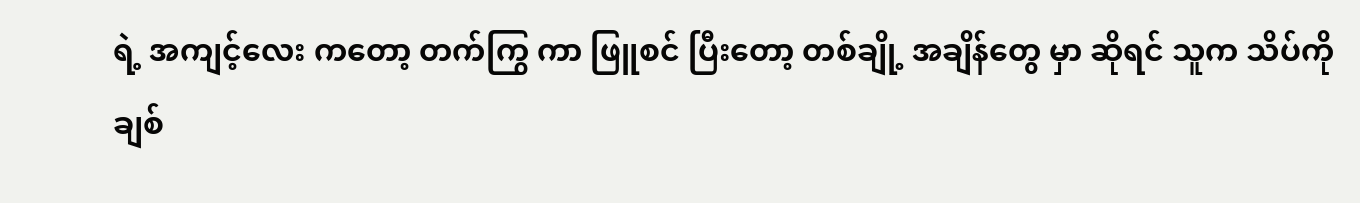ရဲ့ အကျင့်လေး ကတော့ တက်ကြွ ကာ ဖြူစင် ပြီးတော့ တစ်ချို့ အချိန်တွေ မှာ ဆိုရင် သူက သိပ်ကို ချစ်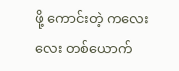ဖို့ ကောင်းတဲ့ ကလေးလေး တစ်ယောက်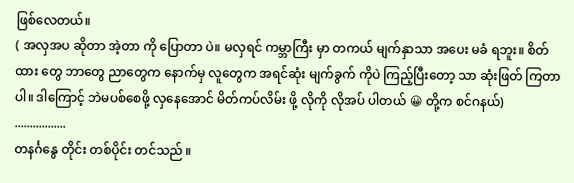ဖြစ်လေတယ်။
( အလှအပ ဆိုတာ အဲ့တာ ကို ပြောတာ ပဲ။ မလှရင် ကမ္ဘာကြီး မှာ တကယ် မျက်နှာသာ အပေး မခံ ရဘူး။ စိတ်ထား တွေ ဘာတွေ ညာတွေက နောက်မှ လူတွေက အရင်ဆုံး မျက်ခွက် ကိုပဲ ကြည့်ပြီးတော့ သာ ဆုံးဖြတ် ကြတာ ပါ။ ဒါကြောင့် ဘဲမပစ်စေဖို့ လှနေအောင် မိတ်ကပ်လိမ်း ဖို့ လိုကို လိုအပ် ပါတယ် 😀 တို့က စင်ဂနယ်)
.................
တနင်္ဂနွေ တိုင်း တစ်ပိုင်း တင်သည် ။